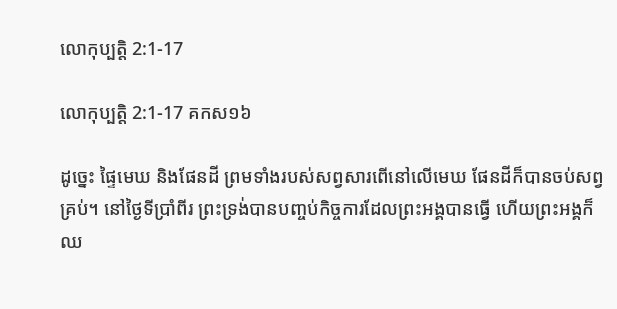លោកុ‌ប្បត្តិ 2:1-17

លោកុ‌ប្បត្តិ 2:1-17 គកស១៦

ដូច្នេះ ផ្ទៃមេឃ និងផែន‌ដី ព្រមទាំងរបស់សព្វសារពើនៅលើមេឃ ផែនដីក៏បានចប់សព្វគ្រប់។ នៅថ្ងៃទីប្រាំពីរ ព្រះ‌ទ្រង់បានបញ្ចប់កិច្ច‌ការដែលព្រះ‌អង្គបានធ្វើ ហើយព្រះ‌អង្គក៏ឈ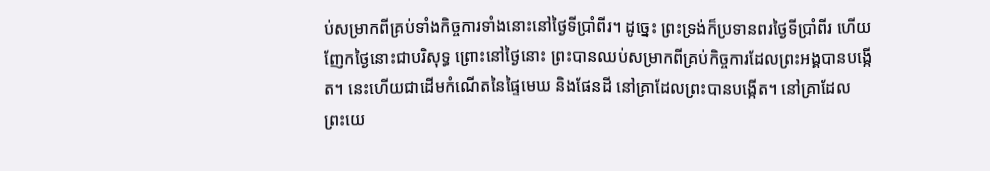ប់សម្រាកពីគ្រប់ទាំងកិច្ចការទាំងនោះនៅថ្ងៃទីប្រាំពីរ។ ដូច្នេះ ព្រះ‌ទ្រង់ក៏ប្រទានពរថ្ងៃទីប្រាំពីរ ហើយញែកថ្ងៃនោះជាបរិសុទ្ធ ព្រោះនៅថ្ងៃនោះ ព្រះបានឈប់សម្រាកពីគ្រប់កិច្ច‌ការដែលព្រះ‌អង្គបានបង្កើត។ នេះហើយជាដើមកំណើតនៃផ្ទៃមេឃ និងផែន‌ដី នៅគ្រាដែលព្រះបានបង្កើត។ នៅគ្រាដែលព្រះ‌យេ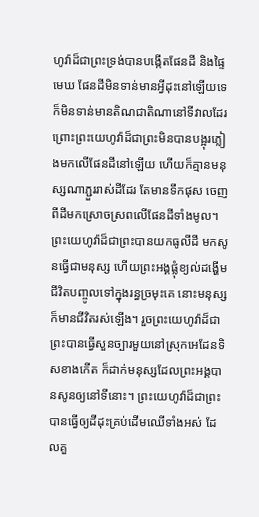ហូវ៉ាដ៏ជាព្រះ‌ទ្រង់បានបង្កើតផែន‌ដី និងផ្ទៃមេឃ ផែន‌ដីមិនទាន់មានអ្វីដុះនៅឡើយទេ ក៏មិនទាន់មានតិណ‌ជាតិណានៅទីវាលដែរ ព្រោះព្រះ‌យេហូវ៉ាដ៏ជាព្រះមិនបានបង្អុរភ្លៀងមកលើផែន‌ដីនៅឡើយ ហើយក៏គ្មានមនុស្សណាភ្ជួររាស់ដីដែរ តែមានទឹកផុស ចេញពីដីមកស្រោច‌ស្រពលើផែន‌ដីទាំងមូល។ ព្រះ‌យេហូវ៉ាដ៏ជាព្រះបានយកធូលីដី មកសូនធ្វើជាមនុស្ស ហើយព្រះ‌អង្គផ្លុំខ្យល់ដង្ហើមជីវិតបញ្ចូលទៅក្នុងរន្ធច្រមុះគេ នោះមនុស្សក៏មានជីវិតរស់ឡើង។ រួចព្រះ‌យេហូវ៉ាដ៏ជាព្រះបានធ្វើសួន‌ច្បារមួយនៅស្រុកអេដែនទិសខាងកើត ក៏ដាក់មនុស្សដែលព្រះ‌អង្គបានសូនឲ្យនៅទីនោះ។ ព្រះ‌យេហូវ៉ាដ៏ជាព្រះបានធ្វើឲ្យដីដុះគ្រប់ដើមឈើទាំងអស់ ដែលគួ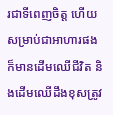រជាទីពេញចិត្ត ហើយសម្រាប់ជាអាហារផង ក៏មានដើមឈើជីវិត និងដើមឈើដឹងខុសត្រូវ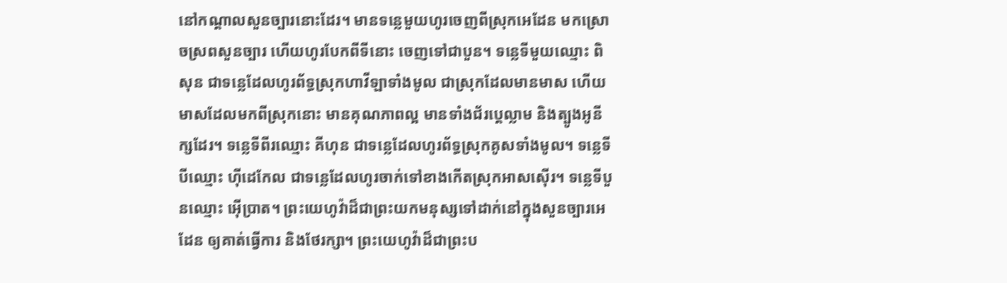នៅកណ្ដាលសួន‌ច្បារនោះដែរ។ មានទន្លេមួយហូរចេញពីស្រុកអេដែន មកស្រោចស្រពសួន‌ច្បារ ហើយហូរបែកពីទីនោះ ចេញទៅជាបួន។ ទន្លេទីមួយឈ្មោះ ពិសុន ជាទន្លេដែលហូរព័ទ្ធស្រុកហាវីឡាទាំងមូល ជាស្រុកដែលមានមាស ហើយមាសដែលមកពីស្រុកនោះ មានគុណភាពល្អ មានទាំងជ័រប្តេល្លាម និងត្បូងអូនីក្សដែរ។ ទន្លេទីពីរឈ្មោះ គីហុន ជាទន្លេដែលហូរព័ទ្ធស្រុកគូសទាំងមូល។ ទន្លេទីបីឈ្មោះ ហ៊ីដេ‌កែល ជាទន្លេដែលហូរចាក់ទៅខាងកើតស្រុកអាស‌ស៊ើរ។ ទន្លេទីបួនឈ្មោះ អ៊ើប្រាត។ ព្រះ‌យេហូវ៉ាដ៏ជាព្រះយកមនុស្សទៅដាក់នៅក្នុងសួន‌ច្បារអេដែន ឲ្យគាត់ធ្វើការ និងថែរក្សា។ ព្រះ‌យេហូវ៉ាដ៏ជាព្រះប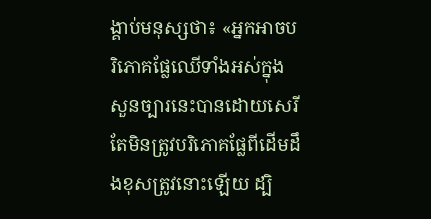ង្គាប់មនុស្សថា៖ «អ្នកអាចបរិ‌ភោគផ្លែឈើទាំងអស់ក្នុងសួន‌ច្បារនេះបានដោយសេរី តែមិនត្រូវបរិ‌ភោគផ្លែពីដើមដឹងខុសត្រូវនោះឡើយ ដ្បិ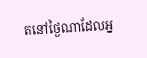តនៅថ្ងៃណាដែលអ្ន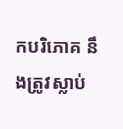កបរិ‌ភោគ នឹងត្រូវស្លាប់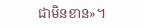ជាមិនខាន»។